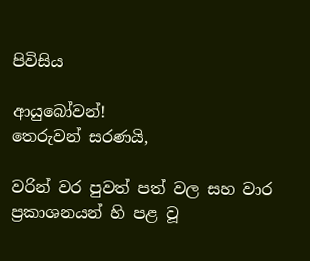පිවිසිය

ආයුබෝවන්!
තෙරුවන් සරණයි,

වරින් වර පුවත් පත් වල සහ වාර ප්‍රකාශනයන් හි පළ වූ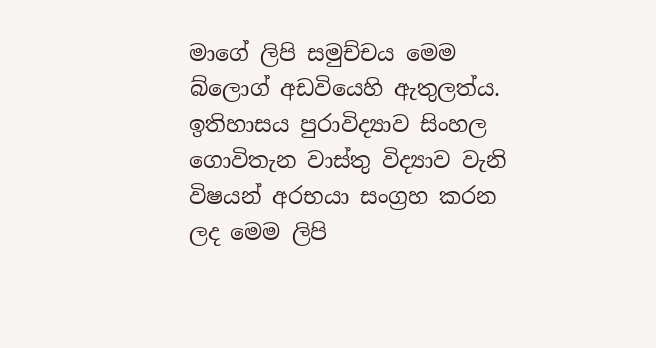මාගේ ලිපි සමුච්චය මෙම බ්ලොග් අඩවියෙහි ඇතුලත්ය. ඉතිහාසය පුරාවිද්‍යාව සිංහල ගොවිතැන වාස්තු විද්‍යාව වැනි විෂයන් අරභයා සංග්‍රහ කරන ලද මෙම ලිපි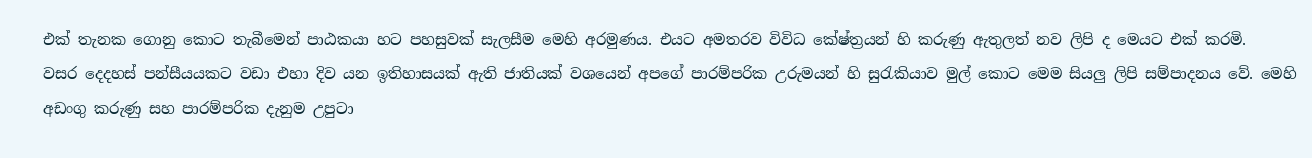එක් තැනක ගොනු කොට තැබීමෙන් පාඨකයා හට පහසුවක් සැලසීම මෙහි අරමුණය. එයට අමතරව විවිධ කේෂ්ත්‍රයන් හි කරුණු ඇතුලත් නව ලිපි ද මෙයට එක් කරමි.
වසර දෙදහස් පන්සීයයකට වඩා එහා දිව යන ඉතිහාසයක් ඇති ජාතියක් වශයෙන් අපගේ පාරම්පරික උරුමයන් හි සුරැකියාව මුල් කොට මෙම සියලු ලිපි සම්පාදනය වේ. මෙහි අඩංගු කරුණු සහ පාරම්පරික දැනුම උපුටා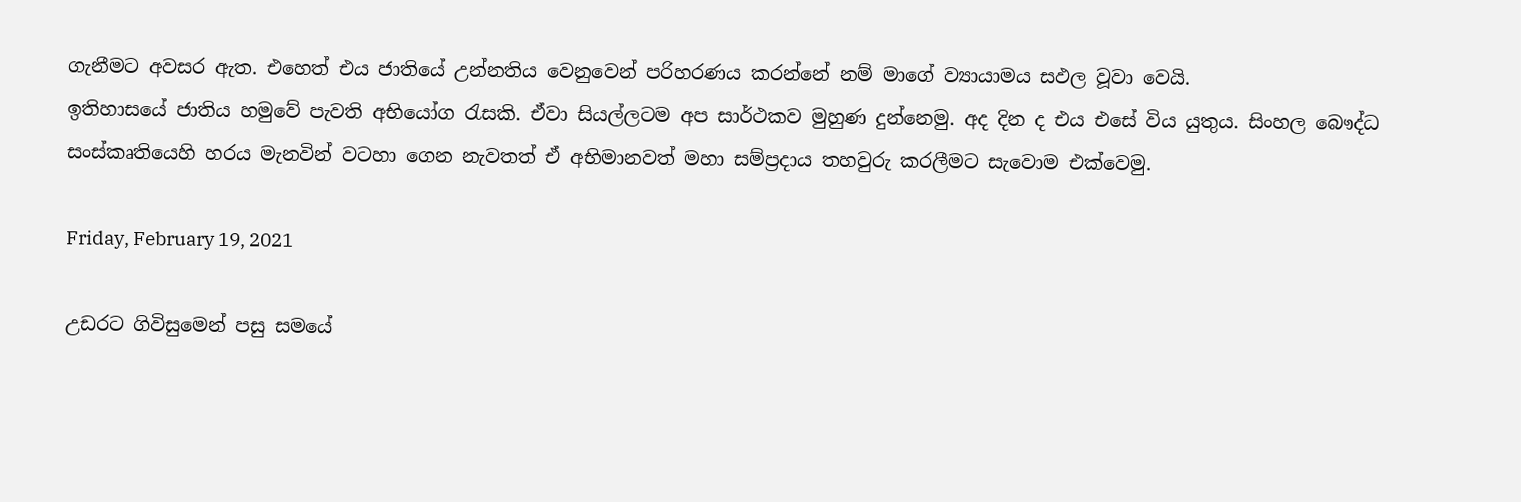ගැනීමට අවසර ඇත. එහෙත් එය ජාතියේ උන්නතිය වෙනුවෙන් පරිහරණය කරන්නේ නම් මාගේ ව්‍යායාමය සඵල වූවා වෙයි.
ඉතිහාසයේ ජාතිය හමුවේ පැවති අභියෝග රැසකි. ඒවා සියල්ලටම අප සාර්ථකව මුහුණ දුන්නෙමු. අද දින ද එය එසේ විය යුතුය. සිංහල බෞද්ධ සංස්කෘතියෙහි හරය මැනවින් වටහා ගෙන නැවතත් ඒ අභිමානවත් මහා සම්ප්‍රදාය තහවුරු කරලීමට සැවොම ‍එක්වෙමු.

Friday, February 19, 2021

උඩරට ගිවිසුමෙන් පසු සමයේ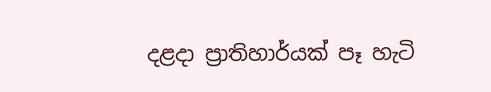දළදා ප්‍රාතිහාර්යක් පෑ හැටි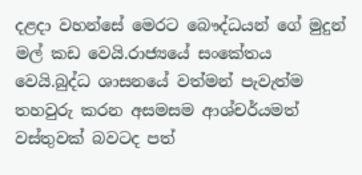දළදා වහන්සේ මෙරට බෞද්ධයන් ගේ මුදුන් මල් කඩ වෙයි.රාජ්‍යයේ සංකේතය වෙයි.බුද්ධ ශාසනයේ වත්මන් පැවැත්ම තහවුරු කරන අසමසම ආශ්චර්යමත් වස්තුවක් බවටද පත්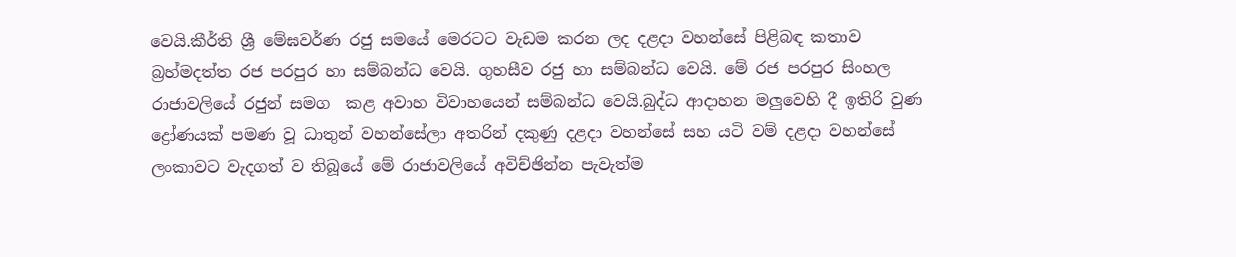වෙයි.කීර්ති ශ්‍රී මේඝවර්ණ රජු සමයේ මෙරටට වැඩම කරන ලද දළදා වහන්සේ පිළිබඳ කතාව බ්‍රහ්මදත්ත රජ පරපුර හා සම්බන්ධ වෙයි. ගුහසීව රජු හා සම්බන්ධ වෙයි. මේ රජ පරපුර සිංහල රාජාවලියේ රජුන් සමග  කළ අවාහ විවාහයෙන් සම්බන්ධ වෙයි.බුද්ධ ආදාහන මලුවෙහි දී ඉතිරි වුණ ද්‍රෝණයක් පමණ වූ ධාතුන් වහන්සේලා අතරින් දකුණු දළදා වහන්සේ සහ යටි වම් දළදා වහන්සේ ලංකාවට වැදගත් ව තිබූයේ මේ රාජාවලියේ අවිච්ඡින්න පැවැත්ම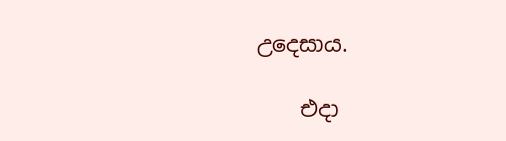උදෙසාය.

    එදා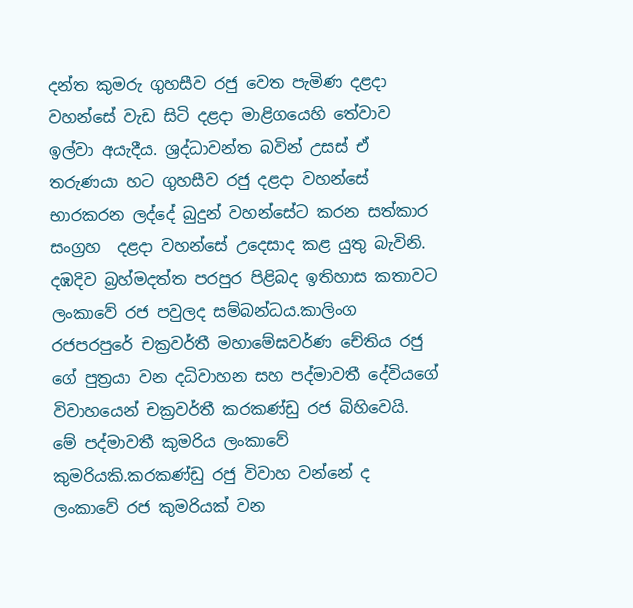දන්ත කුමරු ගුහසීව රජු වෙත පැමිණ දළදා වහන්සේ වැඩ සිටි දළදා මාළිගයෙහි තේවාව ඉල්වා අයැදීය. ශ්‍රද්ධාවන්ත බවින් උසස් ඒ තරුණයා හට ගුහසීව රජු දළදා වහන්සේ භාරකරන ලද්දේ බුදුන් වහන්සේට කරන සත්කාර සංග්‍රහ  දළදා වහන්සේ උදෙසාද කළ යුතු බැවිනි. දඹදිව බ්‍රහ්මදත්ත පරපුර පිළිබද ඉතිහාස කතාවට ලංකාවේ රජ පවුලද සම්බන්ධය.කාලිංග රජපරපුරේ චක්‍රවර්තී මහාමේඝවර්ණ චේතිය රජු ගේ පුත්‍රයා වන දධිවාහන සහ පද්මාවතී දේවියගේ විවාහයෙන් චක්‍රවර්තී කරකණ්ඩු රජ බිහිවෙයි. මේ පද්මාවතී කුමරිය ලංකාවේ කුමරියකි.කරකණ්ඩු රජු විවාහ වන්නේ ද ලංකාවේ රජ කුමරියක් වන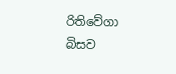රිතිවේගා බිසව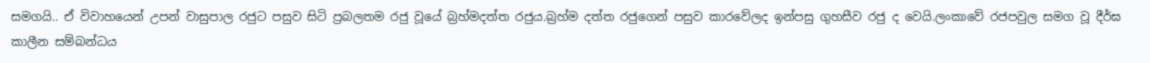සමගයි.. ඒ විවාහයෙන් උපන් වාසුපාල රජුට පසුව සිටි ප්‍රබලතම රජු වූයේ බ්‍රහ්මදත්ත රජුය.බ්‍රහ්ම දත්ත රජුගෙන් පසුව කාරවේලද ඉන්පසු ගුහසීව රජු ද වෙයි.ලංකාවේ රජපවුල සමග වූ දීර්ඝ කාලීන සම්බන්ධය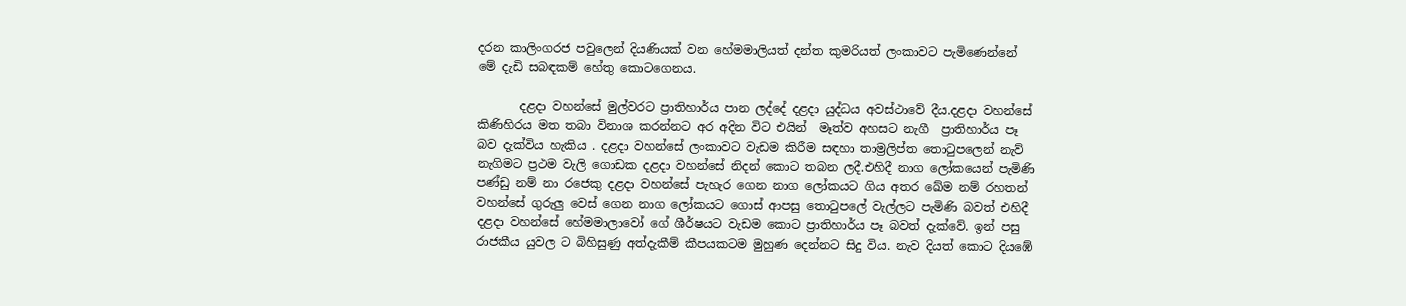දරන කාලිංගරජ පවුලෙන් දියණියක් වන හේමමාලියත් දන්ත කුමරියත් ලංකාවට පැමිණෙන්නේ මේ දැඩි සබඳකම් හේතු කොටගෙනය.

       දළදා වහන්සේ මුල්වරට ප්‍රාතිහාර්ය පාන ලද්දේ දළදා යුද්ධය අවස්ථාවේ දීය.දළදා වහන්සේ කිණිහිරය මත තබා විනාශ කරන්නට අර අදින විට එයින්  මෑත්ව අහසට නැගී  ප්‍රාතිහාර්ය පෑ බව දැක්විය හැකිය . දළදා වහන්සේ ලංකාවට වැඩම කිරීම සඳහා තාම්‍රලිප්ත තොටුපලෙන් නැව් නැගිමට ප්‍රථම වැලි ගොඩක දළදා වහන්සේ නිදන් කොට තබන ලදී.එහිදී නාග ලෝකයෙන් පැමිණි පණ්ඩු නම් නා රජෙකු දළදා වහන්සේ පැහැර ගෙන නාග ලෝකයට ගිය අතර ඛේම නම් රහතන් වහන්සේ ගුරුලු වෙස් ගෙන නාග ලෝකයට ගොස් ආපසු තොටුපලේ වැල්ලට පැමිණි බවත් එහිදී දළදා වහන්සේ හේමමාලාවෝ ගේ ශීර්ෂයට වැඩම කොට ප්‍රාතිහාර්ය පෑ බවත් දැක්වේ. ඉන් පසු රාජකීය යුවල ට බිහිසුණු අත්දැකීම් කීපයකටම මුහුණ දෙන්නට සිදු විය. නැව දියත් කොට දියඹේ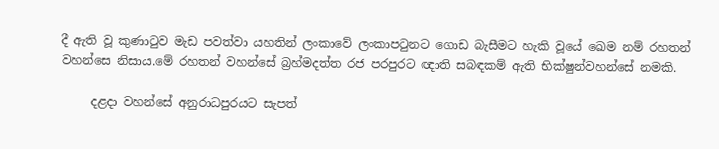දී ඇති වූ කුණාටුව මැඩ පවත්වා යහතින් ලංකාවේ ලංකාපටුනට ගොඩ බැසීමට හැකි වූයේ ඛෙම නම් රහතන් වහන්සෙ නිසාය.මේ රහතන් වහන්සේ බ්‍රහ්මදත්ත රජ පරපුරට ඥාති සබඳකම් ඇති භික්ෂුන්වහන්සේ නමකි.

     දළදා වහන්සේ අනුරාධපුරයට සැපත්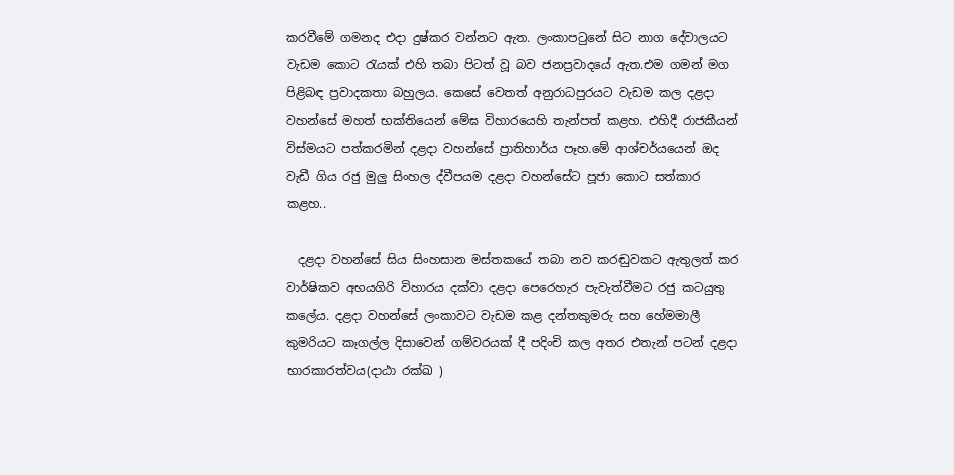කරවීමේ ගමනද එදා දුෂ්කර වන්නට ඇත. ලංකාපටුනේ සිට නාග දේවාලයට වැඩම කොට රැයක් එහි තබා පිටත් වූ බව ජනප්‍රවාදයේ ඇත.එම ගමන් මග පිළිබඳ ප්‍රවාදකතා බහුලය. කෙසේ වෙතත් අනුරාධපුරයට වැඩම කල දළදා වහන්සේ මහත් භක්තියෙන් මේඝ විහාරයෙහි තැන්පත් කළහ. එහිදී රාජකීයන් විස්මයට පත්කරමින් දළදා වහන්සේ ප්‍රාතිහාර්ය පෑහ.මේ ආශ්චර්යයෙන් ඔද වැඩී ගිය රජු මුලු සිංහල ද්වීපයම දළදා වහන්සේට පූජා කොට සත්කාර කළහ..

  දළදා වහන්සේ සිය සිංහසාන මස්තකයේ තබා නව කරඬුවකට ඇතුලත් කර වාර්ෂිකව අභයගිරි විහාරය දක්වා දළදා පෙරෙහැර පැවැත්වීමට රජු කටයුතු කලේය. දළදා වහන්සේ ලංකාවට වැඩම කළ දන්තකුමරු සහ හේමමාලී කුමරියට කෑගල්ල දිසාවෙන් ගම්වරයක් දී පදිංචි කල අතර එතැන් පටන් දළදා භාරකාරත්වය(දාඨා රක්ඛ )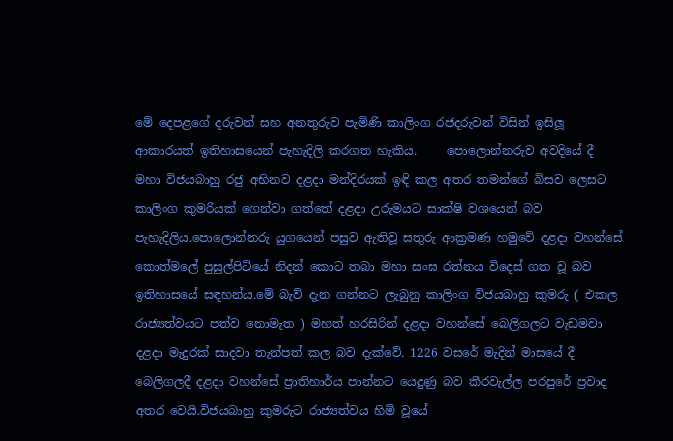මේ දෙපළගේ දරුවන් සහ අනතුරුව පැමිණි කාලිංග රජදරුවන් විසින් ඉසිලූ ආකාරයත් ඉතිහාසයෙන් පැහැදිලි කරගත හැකිය.     පොලොන්නරුව අවදියේ දී මහා විජයබාහු රජු අභිනව දළදා මන්දිරයක් ඉඳි කල අතර තමන්ගේ බිසව ලෙසට කාලිංග කුමරියක් ගෙන්වා ගත්තේ දළදා උරුමයට සාක්ෂි වශයෙන් බව පැහැදිලිය.පොලොන්නරු යුගයෙන් පසුව ඇතිවූ සතුරු ආක්‍රමණ හමුවේ දළදා වහන්සේ කොත්මලේ පුසුල්පිටියේ නිදන් කොට තබා මහා සංඝ රත්නය විදෙස් ගත වූ බව ඉතිහාසයේ සඳහන්ය.මේ බැව් දැන ගන්නට ලැබුනු කාලිංග විජයබාහු කුමරු ( එකල රාජ්‍යත්වයට පත්ව නොමැත ) මහත් හරසිරින් දළදා වහන්සේ බෙලිගලට වැඩමවා දළදා මැදුරක් සාදවා තැන්පත් කල බව දැක්වේ. 1226 වසරේ මැදින් මාසයේ දී බෙලිගලදී දළදා වහන්සේ ප්‍රාතිහාර්ය පාන්නට යෙදුණු බව කීරවැල්ල පරපුරේ ප්‍රවාද අතර වෙයි.විජයබාහු කුමරුට රාජ්‍යත්වය හිමි වූයේ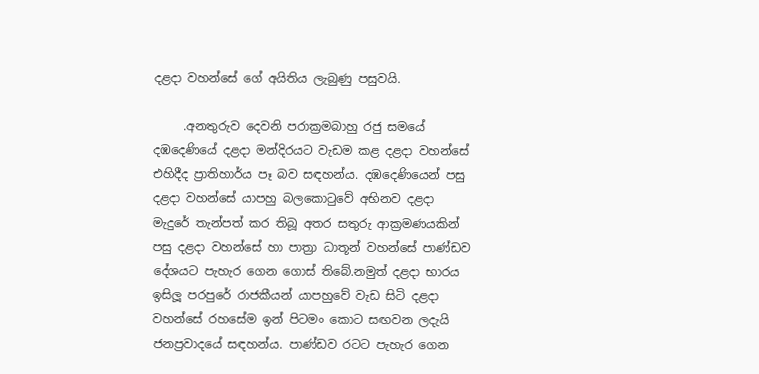දළදා වහන්සේ ගේ අයිතිය ලැබුණු පසුවයි.

     .අනතුරුව දෙවනි පරාක්‍රමබාහු රජු සමයේ දඹදෙණියේ දළදා මන්දිරයට වැඩම කළ දළදා වහන්සේ එහිදීද ප්‍රාතිහාර්ය පෑ බව සඳහන්ය. දඹදෙණියෙන් පසු දළදා වහන්සේ යාපහු බලකොටුවේ අභිනව දළදා මැදුරේ තැන්පත් කර තිබූ අතර සතුරු ආක්‍රමණයකින් පසු දළදා වහන්සේ හා පාත්‍රා ධාතූන් වහන්සේ පාණ්ඩව දේශයට පැහැර ගෙන ගොස් තිබේ.නමුත් දළදා භාරය ඉසිලූ පරපුරේ රාජකීයන් යාපහුවේ වැඩ සිටි දළදා වහන්සේ රහසේම ඉන් පිටමං කොට සඟවන ලදැයි ජනප්‍රවාදයේ සඳහන්ය. පාණ්ඩව රටට පැහැර ගෙන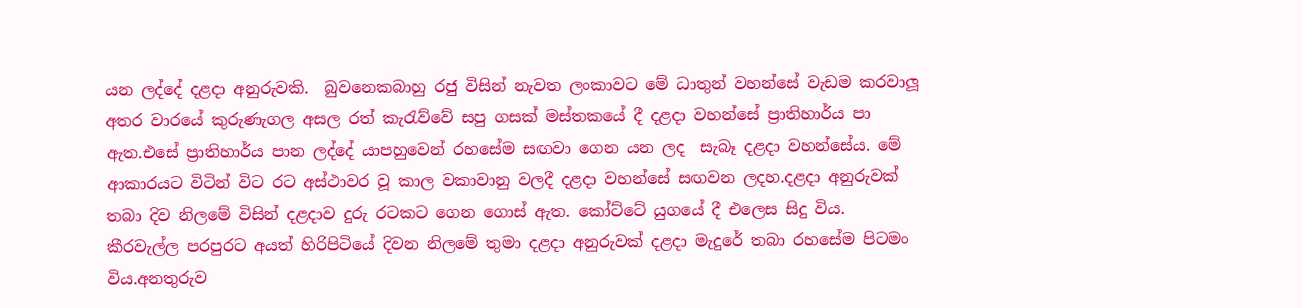යන ලද්දේ දළදා අනුරුවකි.  බුවනෙකබාහු රජු විසින් නැවත ලංකාවට මේ ධාතුන් වහන්සේ වැඩම කරවාලූ අතර වාරයේ කුරුණැගල අසල රත් කැරැව්වේ සපු ගසක් මස්තකයේ දී දළදා වහන්සේ ප්‍රාතිහාර්ය පා ඇත.එසේ ප්‍රාතිහාර්ය පාන ලද්දේ යාපහුවෙන් රහසේම සඟවා ගෙන යන ලද  සැබෑ දළදා වහන්සේය. මේ ආකාරයට විටින් විට රට අස්ථාවර වූ කාල වකාවානු වලදී දළදා වහන්සේ සඟවන ලදහ.දළදා අනුරුවක් තබා දිව නිලමේ විසින් දළදාව දුරු රටකට ගෙන ගොස් ඇත. කෝට්ටේ යුගයේ දී එලෙස සිදු විය. කීරවැල්ල පරපුරට අයත් හිරිපිටියේ දිවන නිලමේ තුමා දළදා අනුරුවක් දළදා මැදුරේ තබා රහසේම පිටමං විය.අනතුරුව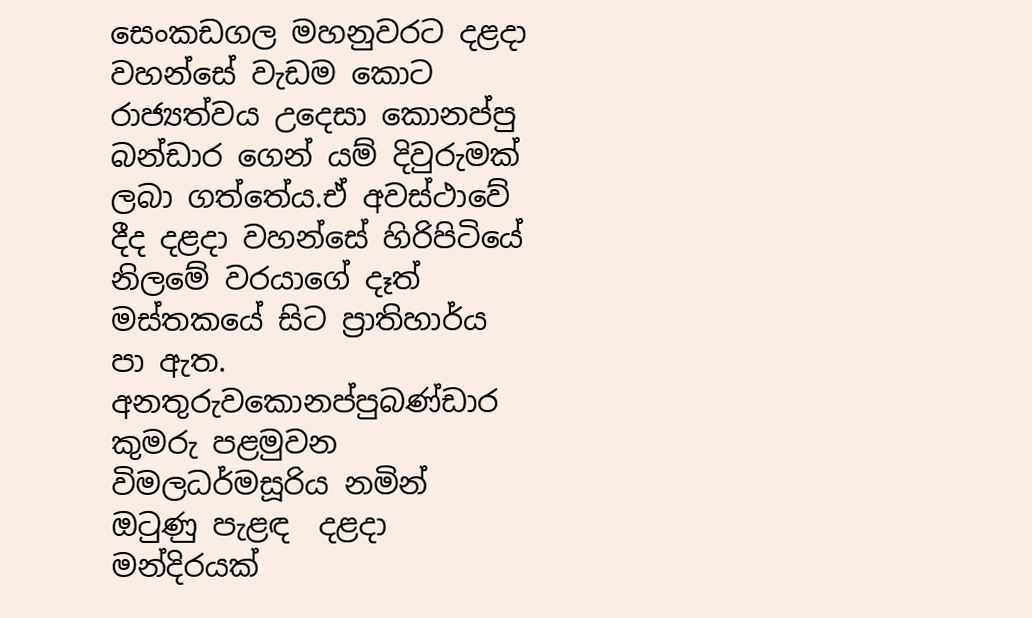සෙංකඩගල මහනුවරට දළදා වහන්සේ වැඩම කොට රාජ්‍යත්වය උදෙසා කොනප්පු බන්ඩාර ගෙන් යම් දිවුරුමක් ලබා ගත්තේය.ඒ අවස්ථාවේ දීද දළදා වහන්සේ හිරිපිටියේ නිලමේ වරයාගේ දෑත් මස්තකයේ සිට ප්‍රාතිහාර්ය පා ඇත. අනතුරුවකොනප්පුබණ්ඩාර කුමරු පළමුවන විමලධර්මසූරිය නමින් ඔටුණු පැළඳ  දළදා මන්දිරයක්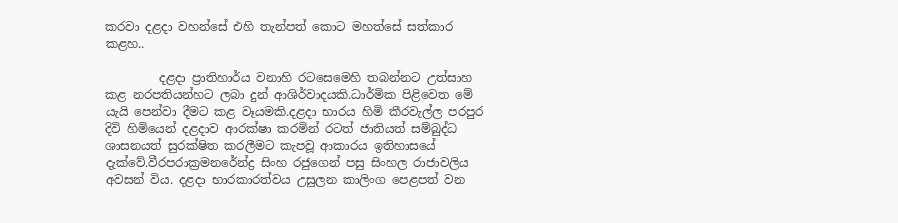කරවා දළදා වහන්සේ එහි තැන්පත් කොට මහත්සේ සත්කාර කළහ..

         දළදා ප්‍රාතිහාර්ය වනාහි රටසෙමෙහි තබන්නට උත්සාහ කළ නරපතියන්හට ලබා දුන් ආශිර්වාදයකි.ධාර්මික පිළිවෙත මේ යැයි පෙන්වා දීමට කළ වෑයමකි.දළදා භාරය හිමි කීරවැල්ල පරපුර දිවි හිමියෙන් දළදාව ආරක්ෂා කරමින් රටත් ජාතියත් සම්බුද්ධ ශාසනයත් සුරක්ෂිත කරලීමට කැපවූ ආකාරය ඉතිහාසයේ දැක්වේ.වීරපරාක්‍රමනරේන්ද්‍ර සිංහ රජුගෙන් පසු සිංහල රාජාවලිය අවසන් විය. දළදා භාරකාරත්වය උසුලන කාලිංග පෙළපත් වන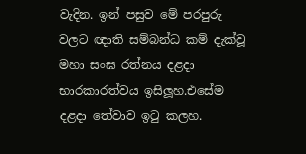වැදින. ඉන් පසුව මේ පරපුරු වලට ඥාති සම්බන්ධ කම් දැක්වූ මහා සංඝ රත්නය දළදා භාරකාරත්වය ඉසිලූහ.එසේම දළදා තේවාව ඉටු කලහ.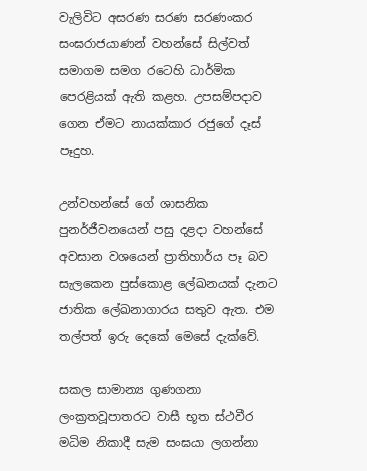වැලිවිට අසරණ සරණ සරණංකර සංඝරාජයාණන් වහන්සේ සිල්වත් සමාගම සමග රටෙහි ධාර්මික පෙරළියක් ඇති කළහ. උපසම්පදාව ගෙන ඒමට නායක්කාර රජුගේ දෑස් පෑදුහ.

උන්වහන්සේ ගේ ශාසනික පුනර්ජීවනයෙන් පසු දළදා වහන්සේ අවසාන වශයෙන් ප්‍රාතිහාර්ය පෑ බව සැලකෙන පුස්කොළ ලේඛනයක් දැනට ජාතික ලේඛනාගාරය සතුව ඇත. එම තල්පත් ඉරු දෙකේ මෙසේ දැක්වේ.

සකල සාමාන්‍ය ගුණගනා ලංක්‍රතවූපාතරට වාසී භූත ස්ථවීර මධිම නිකාදී සැම සංඝයා ලගන්නා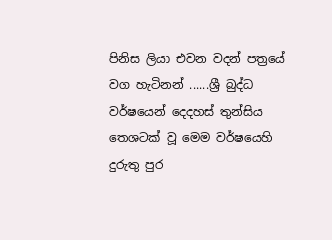පිනිස ලියා එවන වදන් පත්‍රයේ වග හැටිනන් ......ශ්‍රී බුද්ධ වර්ෂයෙන් දෙදහස් තුන්සිය තෙශටක් වූ මෙම වර්ෂයෙහි  දුරුතු පුර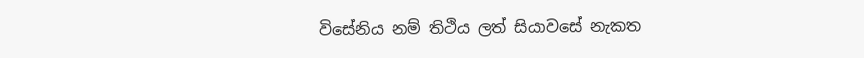විසේනිය නම් තිථිය ලත් සියාවසේ නැකත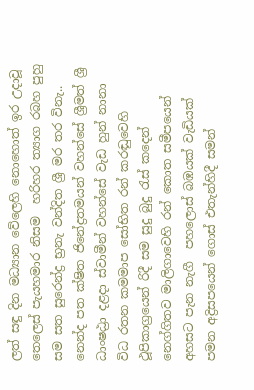ලත් සඳු දින මධ්‍යාන වේලෙහි නොහොත් ඉර උදාවූ තෙලෙස් පැයහමාර නිසම  හරිහර ත්‍යාග රබහ පුහු සම සත සුරෙන්ද්‍ර භ්‍රනැ වන්දිත ශ්‍රී මර තර විනැ.. නෙන්ද පත ක්ෂිත ජිනේද්‍රතමයන් වහන්සේ ශ්‍රීමත් ශ්‍රී ධාංෂඨ්‍රා දළදා ස්වාමීන් වහන්සේ වැඩ හුන් නානා විධ රතන කමමාප සෝභිත රන් කරඬුවෙහි ථූපිකාග්‍රයෙන් රිදී සම සුදු බුදු රැස් කදෙන් නෙග්ගිතව මාලිගාවෙහි රන් කොත සමීපයෙන් අහසට පැන නැගී  පහලොස් බඹයක් වැඩියක් පමන අද්‍රිසපයෙන් ගොස් එතැන්හිදී සමන්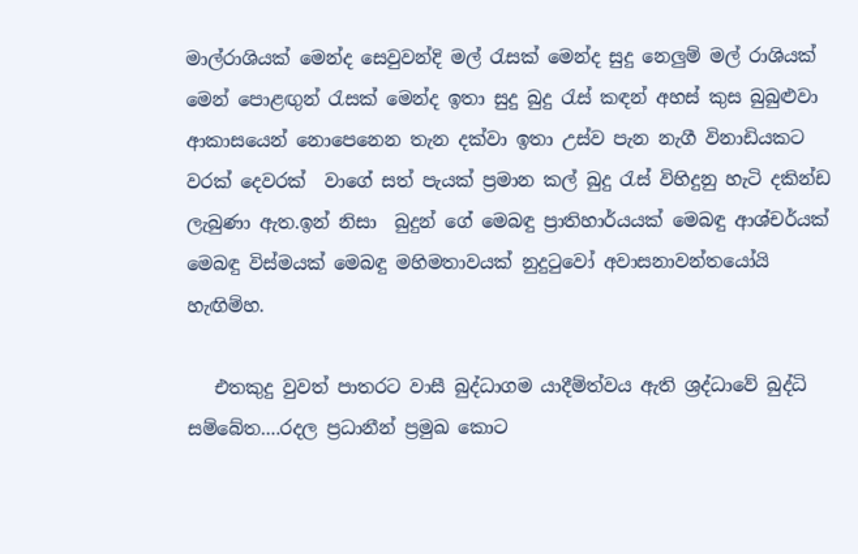මාල්රාශියක් මෙන්ද සෙවුවන්දි මල් රැසක් මෙන්ද සුදු නෙලුම් මල් රාශියක් මෙන් පොළඟුන් රැසක් මෙන්ද ඉතා සුදු බුදු රැස් කඳන් අහස් කුස බුබුළුවා ආකාසයෙන් නොපෙනෙන තැන දක්වා ඉතා උස්ව පැන නැගී විනාඩියකට වරක් දෙවරක්  වාගේ සත් පැයක් ප්‍රමාන කල් බුදු රැස් විහිදුනු හැටි දකින්ඩ ලැබුණා ඇත.ඉන් නිසා  බුදුන් ගේ මෙබඳු ප්‍රාතිහාර්යයක් මෙබඳු ආශ්චර්යක් මෙබඳු විස්මයක් මෙබඳු මහිමතාවයක් නුදුටුවෝ අවාසනාවන්තයෝයි හැඟිම්හ.

   එතකුදු වුවත් පාතරට වාසී බුද්ධාගම යාදීම්ත්වය ඇති ශ්‍රද්ධාවේ බුද්ධි සම්බේත....රදල ප්‍රධානීන් ප්‍රමුඛ කොට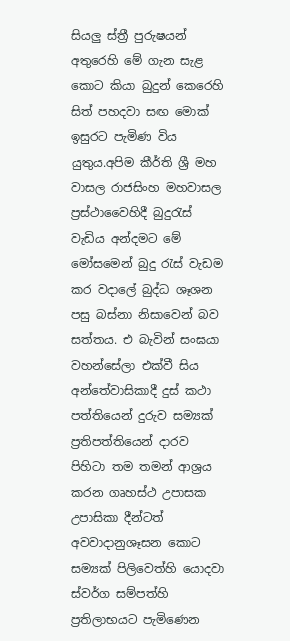සියලු ස්ත්‍රී පුරුෂයන් අතුරෙහි මේ ගැන සැළ කොට කියා බුදුන් කෙරෙහි සිත් පහදවා සඟ මොක් ඉසුරට පැමිණ විය යුතුය.අපිම කීර්ති ශ්‍රී මහ වාසල රාජසිංහ මහවාසල ප්‍රස්ථාවෛහිදී බුදුරැස් වැඩිය අන්දමට මේ මෝසමෙන් බුදු රැස් වැඩම කර වදාලේ බුද්ධ ශෑශන පසු බස්නා නිසාවෙන් බව සත්තය. එ බැවින් සංඝයා වහන්සේලා එක්වී සිය අන්තේවාසිකාදී දුස් කථා පත්තියෙන් දුරුව සම්‍යක් ප්‍රතිපත්තියෙන් දාරව පිහිටා තම තමන් ආශ්‍රය කරන ගෘහස්ථ උපාසක උපාසිකා දීන්ටත් අවවාදානුශෑසන කොට සම්‍යක් පිලිවෙත්හි යොදවා ස්වර්ග සම්පත්හි ප්‍රතිලාභයට පැමිණෙන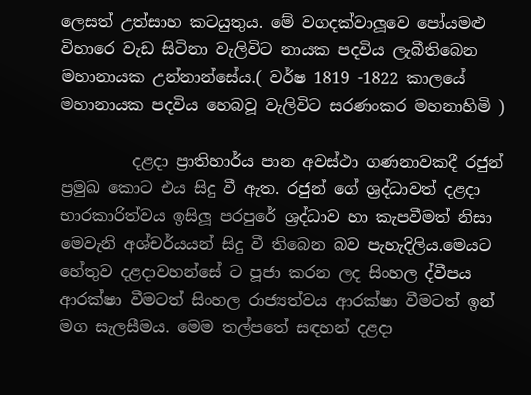ලෙසත් උත්සාහ කටයුතුය. මේ වගදක්වාලූවෙ පෝයමළු විහාරෙ වැඩ සිටිනා වැලිවිට නායක පදවිය ලැබීතිබෙන මහානායක උන්නාන්සේය.( වර්ෂ 1819 -1822 කාලයේ මහානායක පදවිය හෙබවූ වැලිවිට සරණංකර මහනාහිමි )

         දළදා ප්‍රාතිහාර්ය පාන අවස්ථා ගණනාවකදී රජුන් ප්‍රමුඛ කොට එය සිදු වී ඇත. රජුන් ගේ ශ්‍රද්ධාවත් දළදා භාරකාරිත්වය ඉසිලූ පරපුරේ ශ්‍රද්ධාව හා කැපවීමත් නිසා මෙවැනි අශ්චර්යයන් සිදු වී තිබෙන බව පැහැදිලිය.මෙයට හේතුව දළදාවහන්සේ ට පූජා කරන ලද සිංහල ද්වීපය ආරක්ෂා වීමටත් සිංහල රාජ්‍යත්වය ආරක්ෂා වීමටත් ඉන් මග සැලසීමය. මෙම තල්පතේ සඳහන් දළදා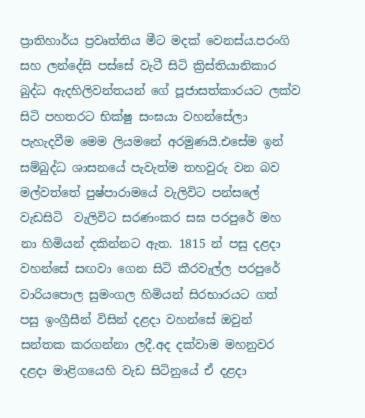ප්‍රාතිහාර්ය ප්‍රවෘත්තිය මීට මදක් වෙනස්ය.පරංගි සහ ලන්දේසි පස්සේ වැටී සිටි ක්‍රිස්තියානිකාර බුද්ධ ඇදහිලිවන්තයන් ගේ පූජාසත්කාරයට ලක්ව සිටි පහතරට භික්ෂු සංඝයා වහන්සේලා පැහැදවීම මෙම ලියමනේ අරමුණයි.එසේම ඉන් සම්බුද්ධ ශාසනයේ පැවැත්ම තහවුරු වන බව  මල්වත්තේ පුෂ්පාරාමයේ වැලිවිට පන්සලේ වැඩසිටි  වැලිවිට සරණංකර සඝ පරපුරේ මහ නා හිමියන් දකින්නට ඇත. 1815 න් පසු දළදා වහන්සේ සඟවා ගෙන සිටි කීරවැල්ල පරපුරේ වාරියපොල සුමංගල හිමියන් සිරභාරයට ගත් පසු ඉංග්‍රීසීන් විසින් දළදා වහන්සේ ඔවුන් සන්තක කරගන්නා ලදී.අද දක්වාම මහනුවර දළදා මාළිගයෙහි වැඩ සිටිනුයේ ඒ දළදා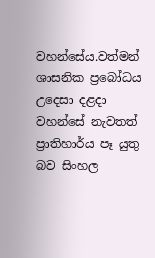වහන්සේය.වත්මන් ශාසනික ප්‍රබෝධය උදෙසා දළදා වහන්සේ නැවතත් ප්‍රාතිහාර්ය පෑ යුතු බව සිංහල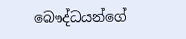බෞද්ධයන්ගේ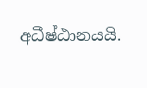අධීෂ්ඨානයයි.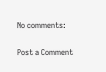No comments:

Post a Comment